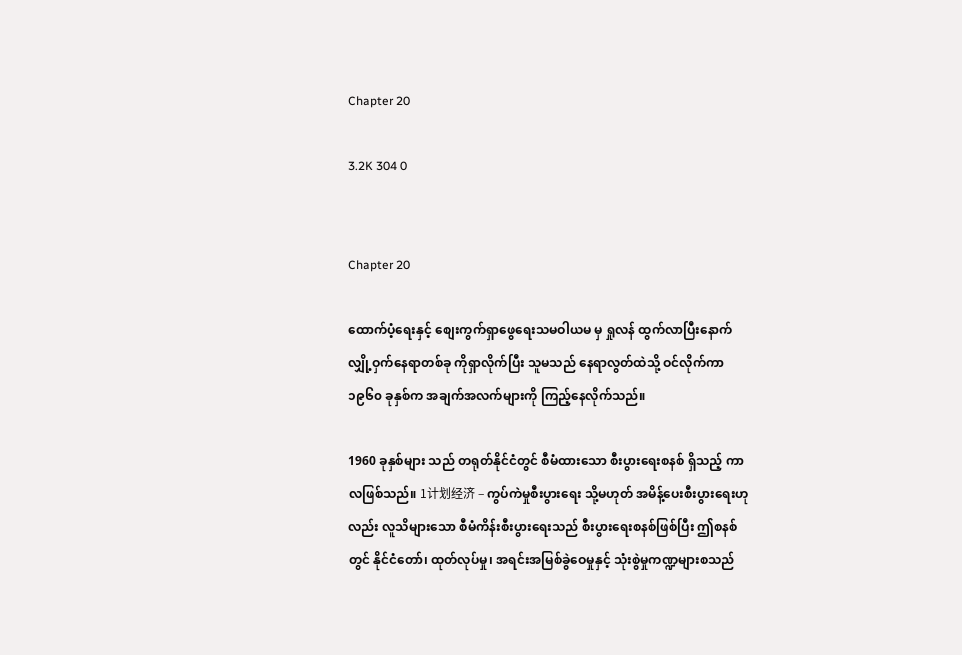Chapter 20

3.2K 304 0


Chapter 20

ထောက်ပံ့ရေးနှင့် စျေးကွက်ရှာဖွေရေးသမဝါယမ မှ ရှုလန် ထွက်လာပြီးနောက် လျှို့ဝှက်နေရာတစ်ခု ကိုရှာလိုက်ပြီး သူမသည် နေရာလွတ်ထဲသို့ ဝင်လိုက်ကာ ၁၉၆၀ ခုနှစ်က အချက်အလက်များကို ကြည့်နေလိုက်သည်။

1960 ခုနှစ်များ သည် တရုတ်နိုင်ငံတွင် စီမံထားသော စီးပွားရေးစနစ် ရှိသည့် ကာလဖြစ်သည်။ 1计划经济 – ကွပ်ကဲမှုစီးပွားရေး သို့မဟုတ် အမိန့်ပေးစီးပွားရေးဟုလည်း လူသိများသော စီမံကိန်းစီးပွားရေးသည် စီးပွားရေးစနစ်ဖြစ်ပြီး ဤစနစ်တွင် နိုင်ငံတော်၊ ထုတ်လုပ်မှု၊ အရင်းအမြစ်ခွဲဝေမှုနှင့် သုံးစွဲမှုကဏ္ဍများစသည်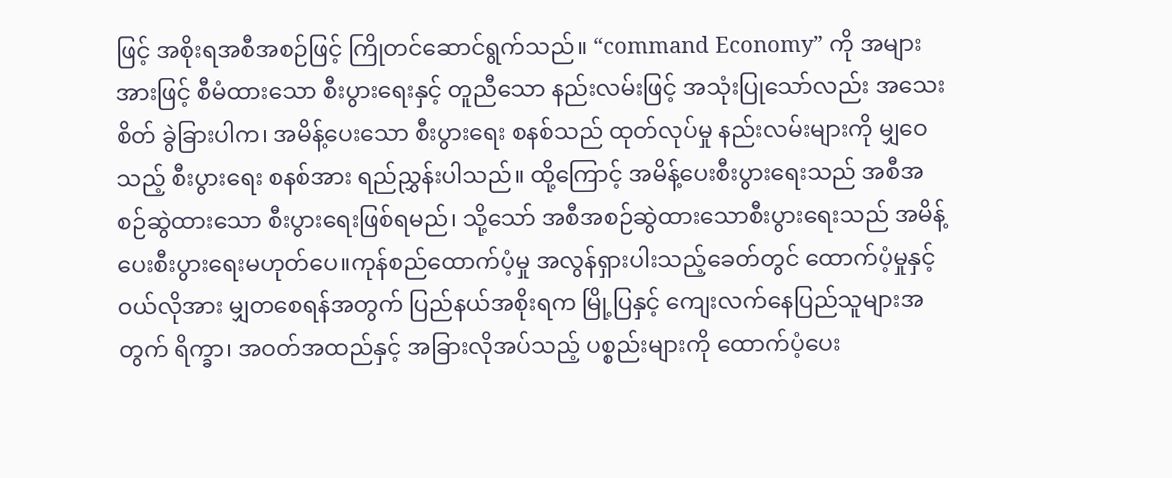ဖြင့် အစိုးရအစီအစဉ်ဖြင့် ကြိုတင်ဆောင်ရွက်သည်။ “command Economy” ကို အများအားဖြင့် စီမံထားသော စီးပွားရေးနှင့် တူညီသော နည်းလမ်းဖြင့် အသုံးပြုသော်လည်း အသေးစိတ် ခွဲခြားပါက၊ အမိန့်ပေးသော စီးပွားရေး စနစ်သည် ထုတ်လုပ်မှု နည်းလမ်းများကို မျှဝေသည့် စီးပွားရေး စနစ်အား ရည်ညွှန်းပါသည်။ ထို့ကြောင့် အမိန့်ပေးစီးပွားရေးသည် အစီအစဉ်ဆွဲထားသော စီးပွားရေးဖြစ်ရမည်၊ သို့သော် အစီအစဉ်ဆွဲထားသောစီးပွားရေးသည် အမိန့်ပေးစီးပွားရေးမဟုတ်ပေ။ကုန်စည်ထောက်ပံ့မှု အလွန်ရှားပါးသည့်ခေတ်တွင် ထောက်ပံ့မှုနှင့် ဝယ်လိုအား မျှတစေရန်အတွက် ပြည်နယ်အစိုးရက မြို့ပြနှင့် ကျေးလက်နေပြည်သူများအတွက် ရိက္ခာ၊ အဝတ်အထည်နှင့် အခြားလိုအပ်သည့် ပစ္စည်းများကို ထောက်ပံ့ပေး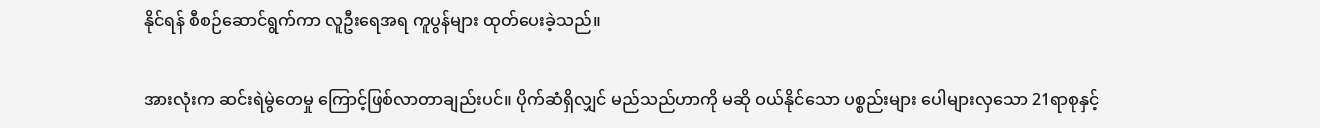နိုင်ရန် စီစဉ်ဆောင်ရွက်ကာ လူဦးရေအရ ကူပွန်များ ထုတ်ပေးခဲ့သည်။

အားလုံးက ဆင်းရဲမွဲတေမှု‌ ကြောင့်ဖြစ်လာတာချည်းပင်။ ပိုက်ဆံရှိလျှင် မည်သည်ဟာကို မဆို ဝယ်နိုင်သော ပစ္စည်းများ ပေါများလှသော 21ရာစုနှင့်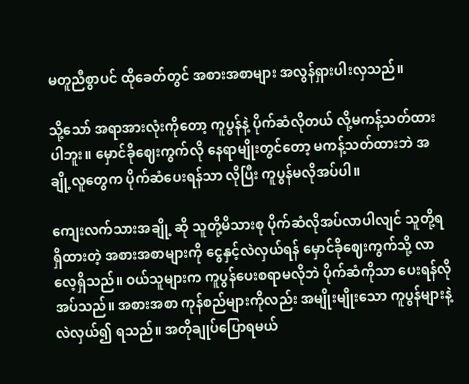မတူညီစွာပင် ထိုခေတ်တွင် အစားအစာများ အလွန်ရှားပါးလှသည်။

သို့သော် အရာအားလုံးကိုတော့ ကူပွန်နဲ့ ပိုက်ဆံလိုတယ် လို့မကန့်သတ်ထားပါဘူး။ မှောင်ခိုဈေးကွက်လို နေရာမျိုးတွင်တော့ မကန့်သတ်ထားဘဲ အချို့လူတွေက ပိုက်ဆံပေးရန်သာ လိုပြီး ကူပွန်မလိုအပ်ပါ။

ကျေးလက်သားအချို့ ဆို သူတို့မိသားစု ပိုက်ဆံလိုအပ်လာပါလျင် သူတို့ရရှိထားတဲ့ အစားအစာများကို ငွေနှင့်လဲလှယ်ရန် မှောင်ခိုဈေးကွက်သို့ လာလေ့ရှိသည်။ ဝယ်သူများက ကူပွန်ပေးစရာမလိုဘဲ ပိုက်ဆံကိုသာ ပေးရန်လိုအပ်သည်။ အစားအစာ ကုန်စည်များကိုလည်း အမျိုးမျိုးသော ကူပွန်များနဲ့ လဲလှယ်၍ ရသည်။ အတိုချုပ်ပြောရမယ်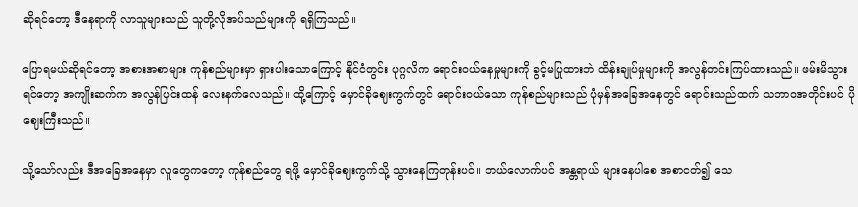ဆိုရင်တော့ ဒီနေရာကို လာသူများသည် သူတို့လိုအပ်သည်များကို ရရှိကြသည်။

ပြောရမယ်ဆိုရင်တော့ အစားအစာများ ကုန်စည်များမှာ ရှားပါးသောကြောင့် နိုင်ငံတွင်း ပုဂ္ဂလိက ရောင်းဝယ်နေမှုများကို ခွင့်မပြုထားဘဲ ထိန်းချုပ်မှုများကို အလွန်တင်းကြပ်ထားသည်။ ဖမ်းမိသွားရင်တော့ အကျိုးဆက်က အလွန်ပြင်းထန် လေးနက်‌လေသည်။ ထို့ကြောင့် မှောင်ခိုဈေးကွက်တွင် ရောင်းဝယ်သော ကုန်စည်များသည် ပုံမှန်‌အခြေအနေတွင် ရောင်းသည်ထက် သဘာဝအတိုင်းပင် ပိုဈေးကြီးသည်။

သို့သော်လည်း ဒီအခြေအနေမှာ လူတွေကတော့ ကုန်စည်တွေ ရဖို့ မှောင်ခိုဈေးကွက်သို့ သွားနေကြတုန်းပင်။ ဘယ်လောက်ပင် အန္တရာယ် များနေပါစေ အစာငတ်၍ သေ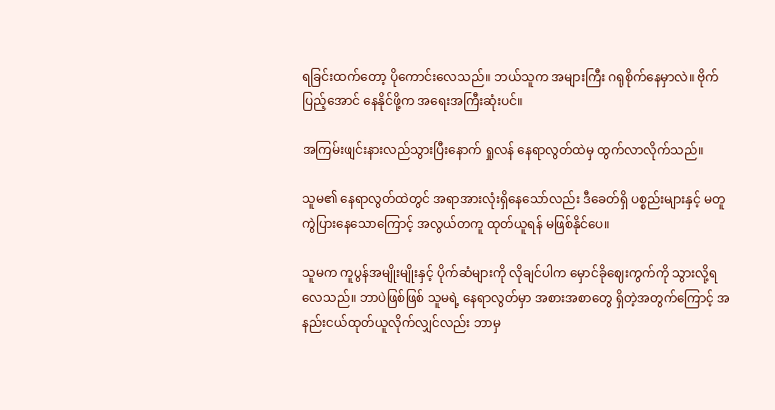ရခြင်းထက်တော့ ပိုကောင်းလေသည်။ ဘယ်သူက အများကြီး ဂရုစိုက်နေမှာလဲ။ ဗိုက်ပြည့်အောင် နေနိုင်ဖို့က အရေးအကြီးဆုံးပင်။

အကြမ်းဖျင်းနားလည်သွားပြီးနောက် ရှုလန် နေရာလွတ်ထဲမှ ထွက်လာလိုက်သည်။

သူမ၏ နေရာလွတ်ထဲတွင် အရာအားလုံးရှိနေသော်လည်း ဒီခေတ်ရှိ ပစ္စည်းများနှင့် မတူကွဲ‌ပြားနေသောကြောင့် အလွယ်တကူ ထုတ်ယူရန် မဖြစ်နိုင်ပေ။

သူမက ကူပွန်အမျိုးမျိုးနှင့် ပိုက်ဆံများကို လိုချင်ပါက မှောင်ခိုဈေးကွက်ကို သွားလို့ရလေသည်။ ဘာပဲဖြစ်ဖြစ် သူမရဲ့ နေရာလွတ်မှာ အစားအစာတွေ ရှိတဲ့အတွက်ကြောင့် အနည်းငယ်ထုတ်ယူလိုက်လျှင်လည်း ဘာမှ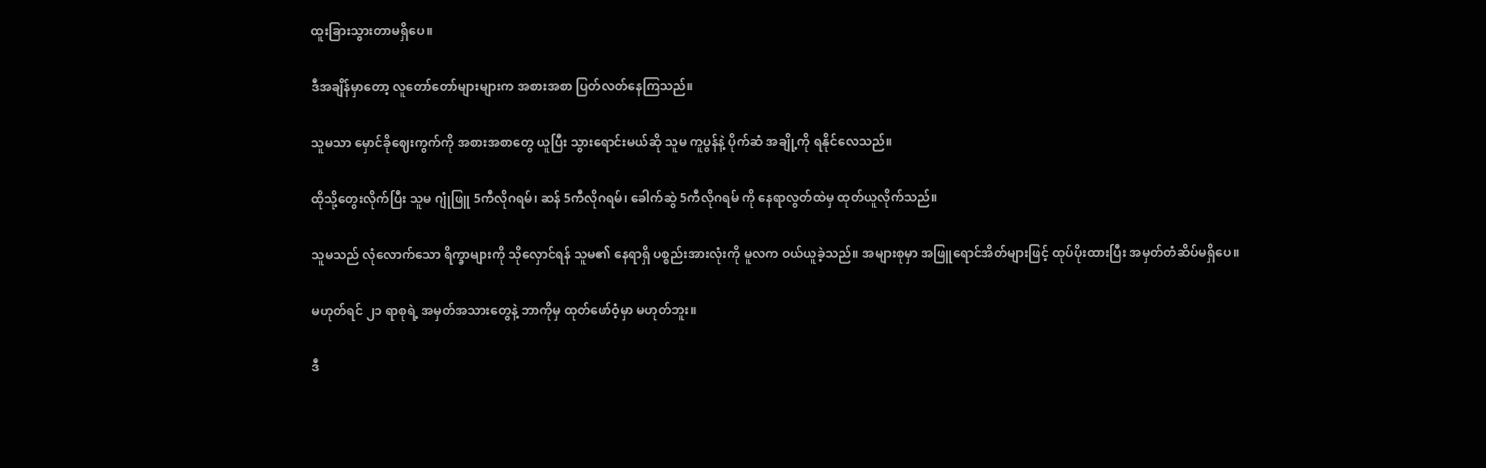ထူးခြားသွားတာမရှိပေ။

ဒီအချိန်မှာတော့ လူတော်တော်များများက အစားအစာ ပြတ်လတ်နေကြသည်။

သူမသာ မှောင်ခိုဈေးကွက်ကို အစားအစာတွေ ယူပြီး သွားရောင်းမယ်ဆို သူမ ကူပွန်နဲ့ ပိုက်ဆံ အချို့ကို ရနိုင်လေသည်။

ထိုသို့တွေးလိုက်ပြီး သူမ ဂျုံဖြူ 5ကီလိုဂရမ်၊ ဆန် 5ကီလိုဂရမ်၊ ခေါက်ဆွဲ 5ကီလိုဂရမ် ကို နေရာလွတ်ထဲမှ ထုတ်ယူလိုက်သည်။

သူမသည် လုံလောက်သော ရိက္ခာများကို သိုလှောင်ရန် သူမ၏ နေရာရှိ ပစ္စည်းအားလုံးကို မူလက ဝယ်ယူခဲ့သည်။ အများစုမှာ အဖြူရောင်အိတ်များဖြင့် ထုပ်ပိုးထားပြီး အမှတ်တံဆိပ်မရှိပေ။

မဟုတ်ရင် ၂၁ ရာစုရဲ့ အမှတ်အသားတွေနဲ့ ဘာကိုမှ ထုတ်ဖော်ဝံ့မှာ မဟုတ်ဘူး။

ဒီ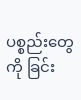ပစ္စည်းတွေကို ခြင်း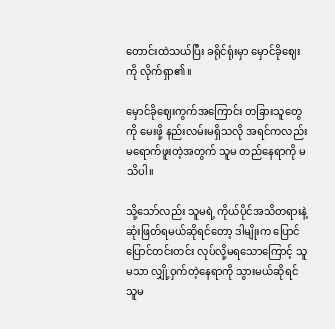တောင်းထဲသယ်ပြီး ခရိုင်ရုံးမှာ မှောင်ခိုဈေးကို လိုက်ရှာ၏။

မှောင်ခိုဈေးကွက်အကြောင်း တခြားသူတွေကို မေးဖို့ နည်းလမ်းမရှိသလို အရင်ကလည်း မရောက်ဖူးတဲ့အတွက် သူမ တည်နေရာကို မသိပါ။

သို့သော်လည်း သူမရဲ့ ကိုယ်ပိုင်အသိတရားနဲ့ ဆုံးဖြတ်ရမယ်ဆိုရင်တော့ ဒါမျိုးက ပြောင်ပြောင်တင်းတင်း လုပ်လို့မရသောကြောင့် သူမသာ လျှို့ဝှက်တဲ့နေရာကို သွားမယ်ဆိုရင် သူမ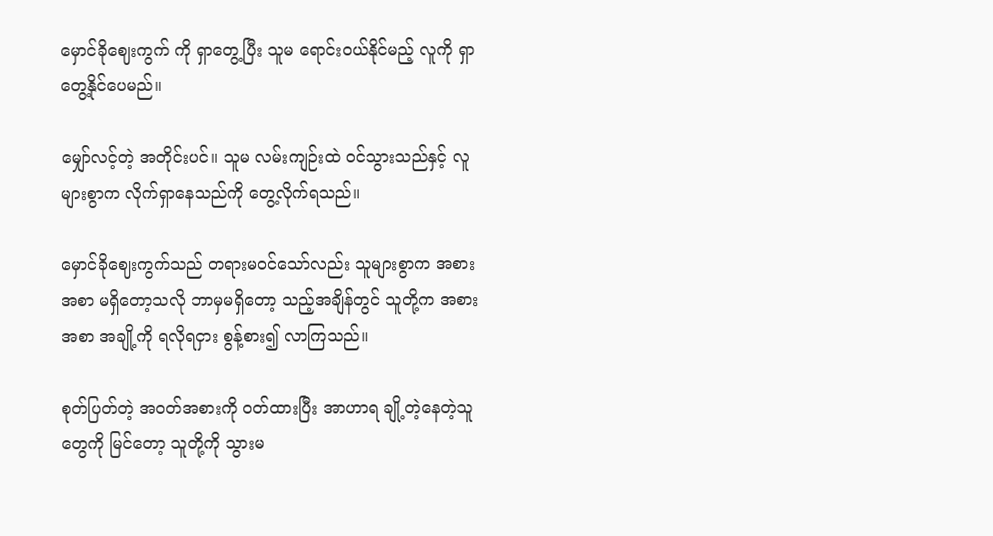မှောင်ခိုဈေးကွက် ကို ရှာတွေ့ပြီး သူမ ရောင်းဝယ်နိုင်မည့် လူကို ရှာတွေ့နိုင်ပေမည်။

မျှော်လင့်တဲ့ အတိုင်းပင်။ သူမ လမ်းကျဉ်းထဲ ဝင်သွားသည်နှင့် လူများစွာက လိုက်ရှာနေသည်ကို တွေ့လိုက်ရသည်။

မှောင်ခိုဈေးကွက်သည် တရားမဝင်သော်လည်း သူများစွာက အစားအစာ မရှိတော့သလို ဘာမှမရှိတော့ သည့်အချိန်တွင် သူတို့က အစားအစာ အချို့ကို ရလိုရငှား စွန့်စား၍ လာကြ‌သည်။

စုတ်ပြတ်တဲ့ အဝတ်အစားကို ဝတ်ထားပြီး အာဟာရ ချို့တဲ့နေတဲ့သူတွေကို မြင်တော့ သူတို့ကို သွားမ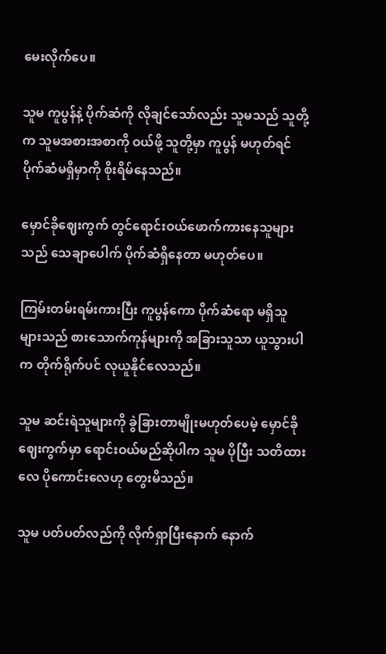မေးလိုက်ပေ။

သူမ ကူပွန်နဲ့ ပိုက်ဆံကို လိုချင်သော်လည်း သူမသည် သူတို့က သူမအစားအစာကို ဝယ်ဖို့ သူတို့မှာ ကူပွန် မဟုတ်ရင် ပိုက်ဆံမရှိမှာကို စိုး‌ရိမ်နေသည်။

မှောင်ခိုဈေးကွက် တွင်ရောင်းဝယ်ဖောက်ကားနေသူများသည် သေချာပေါက် ပိုက်ဆံရှိနေတာ မဟုတ်ပေ။

ကြမ်းတမ်းရမ်းကားပြီး ကူပွန်ကော ပိုက်ဆံရော မရှိသူများသည် စားသောက်ကုန်များကို အခြားသူသာ ယူသွားပါက တိုက်ရိုက်ပင် လုယူနိုင်လေသည်။

သူမ ဆင်းရဲသူများကို ခွဲခြားတာမျိုးမဟုတ်ပေမဲ့ မှောင်ခိုဈေးကွက်မှာ ရောင်းဝယ်မည်ဆိုပါက သူမ ပိုပြီး သတိထားလေ ပိုကောင်းလေဟု တွေးမိသည်။

သူမ ပတ်ပတ်လည်ကို လိုက်ရှာပြီးနောက် နောက်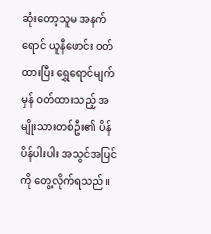ဆုံးတော့သူမ အနက်ရောင် ယူနီဖောင်း ဝတ်ထားပြီး ရွှေရောင်မျက်မှန် ဝတ်ထားသည့် အမျိုးသားတစ်ဦး၏ ပိန်ပိန်ပါးပါး အသွင်အပြင်ကို တွေ့လိုက်ရသည်။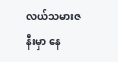လယ်သမားဇနီးမှာ နေ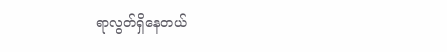ရာလွတ်ရှိနေတယ်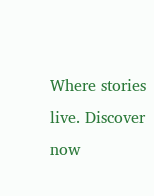Where stories live. Discover now